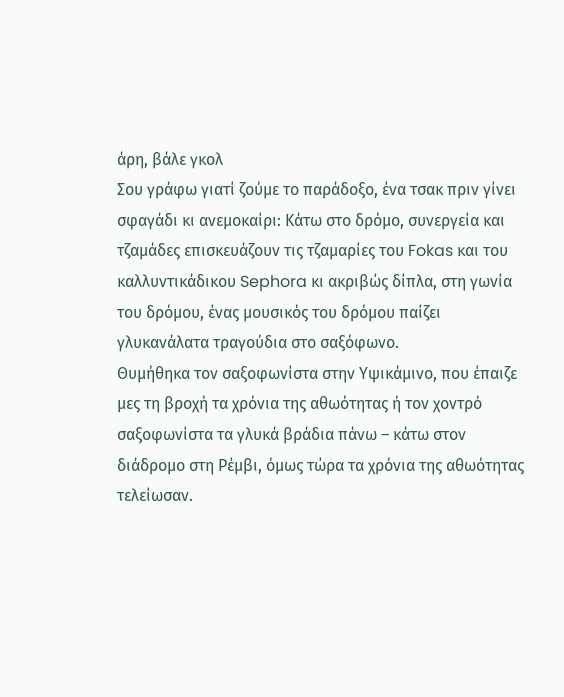άρη, βάλε γκολ
Σου γράφω γιατί ζούμε το παράδοξο, ένα τσακ πριν γίνει σφαγάδι κι ανεμοκαίρι: Κάτω στο δρόμο, συνεργεία και τζαμάδες επισκευάζουν τις τζαμαρίες του Fokas και του καλλυντικάδικου Sephora κι ακριβώς δίπλα, στη γωνία του δρόμου, ένας μουσικός του δρόμου παίζει γλυκανάλατα τραγούδια στο σαξόφωνο.
Θυμήθηκα τον σαξοφωνίστα στην Υψικάμινο, που έπαιζε μες τη βροχή τα χρόνια της αθωότητας ή τον χοντρό σαξοφωνίστα τα γλυκά βράδια πάνω – κάτω στον διάδρομο στη Ρέμβι, όμως τώρα τα χρόνια της αθωότητας τελείωσαν.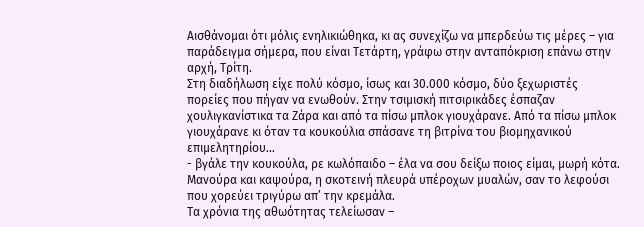Αισθάνομαι ότι μόλις ενηλικιώθηκα, κι ας συνεχίζω να μπερδεύω τις μέρες – για παράδειγμα σήμερα, που είναι Τετάρτη, γράφω στην ανταπόκριση επάνω στην αρχή, Τρίτη.
Στη διαδήλωση είχε πολύ κόσμο, ίσως και 30.000 κόσμο, δύο ξεχωριστές πορείες που πήγαν να ενωθούν. Στην τσιμισκή πιτσιρικάδες έσπαζαν χουλιγκανίστικα τα Ζάρα και από τα πίσω μπλοκ γιουχάρανε. Από τα πίσω μπλοκ γιουχάρανε κι όταν τα κουκούλια σπάσανε τη βιτρίνα του βιομηχανικού επιμελητηρίου…
- βγάλε την κουκούλα, ρε κωλόπαιδο – έλα να σου δείξω ποιος είμαι, μωρή κότα. Μανούρα και καψούρα, η σκοτεινή πλευρά υπέροχων μυαλών, σαν το λεφούσι που χορεύει τριγύρω απ’ την κρεμάλα.
Τα χρόνια της αθωότητας τελείωσαν –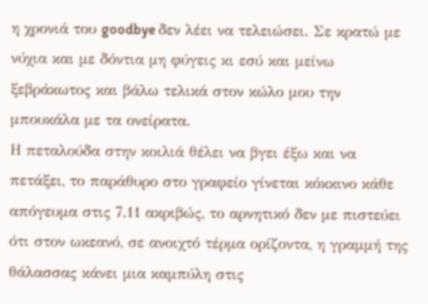η χρονιά του goodbye δεν λέει να τελειώσει. Σε κρατώ με νύχια και με δόντια μη φύγεις κι εσύ και μείνω ξεβράκωτος και βάλω τελικά στον κώλο μου την μπουκάλα με τα ονείρατα.
Η πεταλούδα στην κοιλιά θέλει να βγει έξω και να πετάξει, το παράθυρο στο γραφείο γίνεται κόκκινο κάθε απόγευμα στις 7.11 ακριβώς, το αρνητικό δεν με πιστεύει ότι στον ωκεανό, σε ανοιχτό τέρμα ορίζοντα, η γραμμή της θάλασσας κάνει μια καμπύλη στις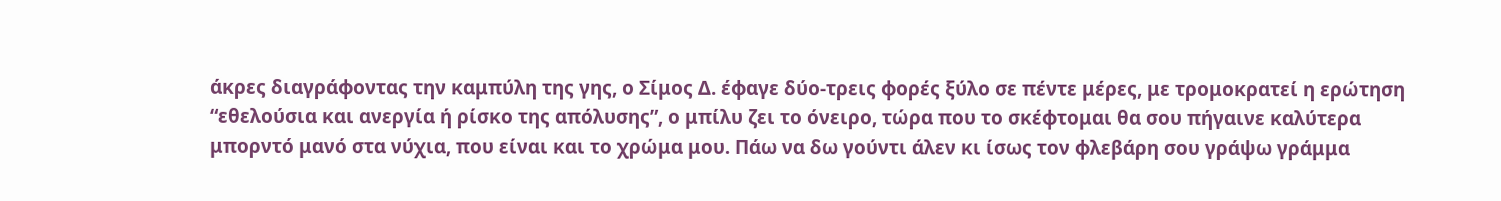άκρες διαγράφοντας την καμπύλη της γης, ο Σίμος Δ. έφαγε δύο-τρεις φορές ξύλο σε πέντε μέρες, με τρομοκρατεί η ερώτηση “εθελούσια και ανεργία ή ρίσκο της απόλυσης”, ο μπίλυ ζει το όνειρο, τώρα που το σκέφτομαι θα σου πήγαινε καλύτερα μπορντό μανό στα νύχια, που είναι και το χρώμα μου. Πάω να δω γούντι άλεν κι ίσως τον φλεβάρη σου γράψω γράμμα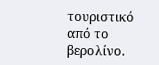τουριστικό από το βερολίνο.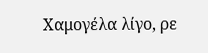Χαμογέλα λίγο, ρε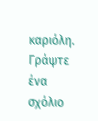καριόλη.
Γράψτε ένα σχόλιο